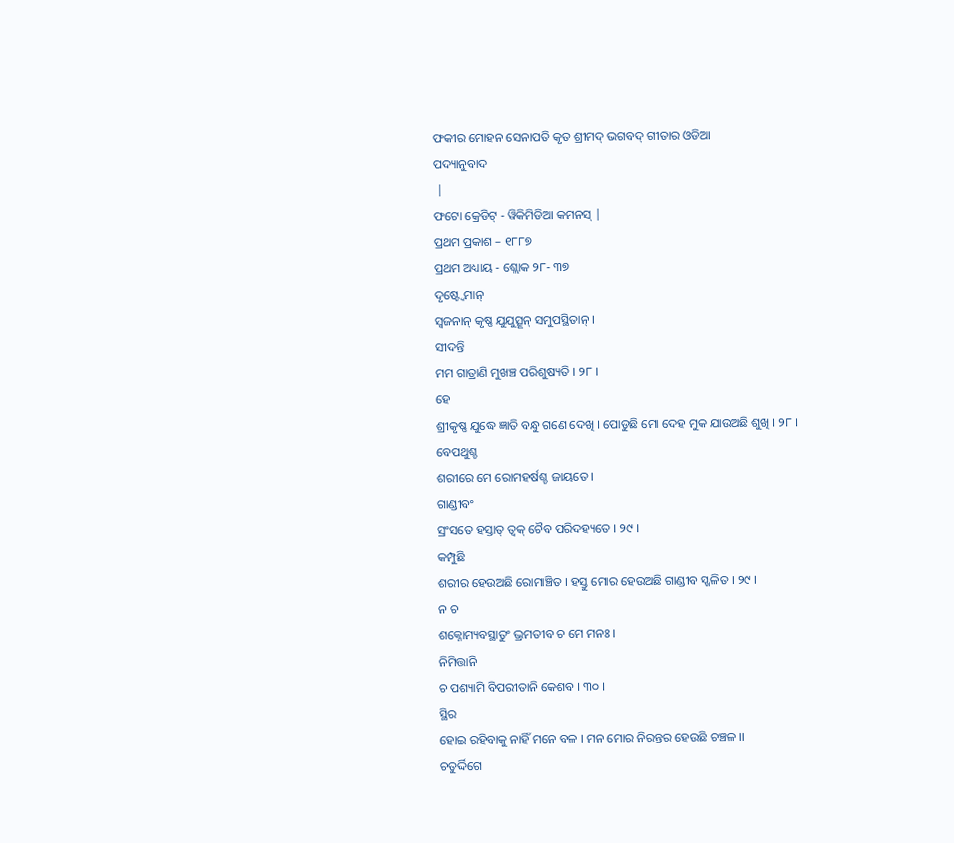ଫକୀର ମୋହନ ସେନାପତି କୃତ ଶ୍ରୀମଦ୍ ଭଗବଦ୍ ଗୀତାର ଓଡିଆ
ପଦ୍ୟାନୁବାଦ
 |
ଫଟୋ କ୍ରେଡିଟ୍ - ୱିକିମିଡିଆ କମନସ୍ |
ପ୍ରଥମ ପ୍ରକାଶ – ୧୮୮୭
ପ୍ରଥମ ଅଧ୍ୟାୟ - ଶ୍ଲୋକ ୨୮- ୩୭
ଦୃଷ୍ଟ୍ୱେମାନ୍
ସ୍ୱଜନାନ୍ କୃଷ୍ଣ ଯୁଯୁତ୍ସୂନ୍ ସମୁପସ୍ଥିତାନ୍ ।
ସୀଦନ୍ତି
ମମ ଗାତ୍ରାଣି ମୁଖଞ୍ଚ ପରିଶୁଷ୍ୟତି । ୨୮ ।
ହେ
ଶ୍ରୀକୃଷ୍ଣ ଯୁଦ୍ଧେ ଜ୍ଞାତି ବନ୍ଧୁ ଗଣେ ଦେଖି । ପୋଡୁଛି ମୋ ଦେହ ମୁକ ଯାଉଅଛି ଶୁଖି । ୨୮ ।
ବେପଥୁଶ୍ଚ
ଶରୀରେ ମେ ରୋମହର୍ଷଶ୍ଚ ଜାୟତେ ।
ଗାଣ୍ଡୀବଂ
ସ୍ରଂସତେ ହସ୍ତାତ୍ ତ୍ୱକ୍ ଚୈବ ପରିଦହ୍ୟତେ । ୨୯ ।
କମ୍ପୁଛି
ଶରୀର ହେଉଅଛି ରୋମାଞ୍ଚିତ । ହସ୍ତୁ ମୋର ହେଉଅଛି ଗାଣ୍ଡୀବ ସ୍ଖଳିତ । ୨୯ ।
ନ ଚ
ଶକ୍ନୋମ୍ୟବସ୍ଥାତୁଂ ଭ୍ରମତୀବ ଚ ମେ ମନଃ ।
ନିମିତ୍ତାନି
ଚ ପଶ୍ୟାମି ବିପରୀତାନି କେଶବ । ୩୦ ।
ସ୍ଥିର
ହୋଇ ରହିବାକୁ ନାହିଁ ମନେ ବଳ । ମନ ମୋର ନିରନ୍ତର ହେଉଛି ଚଞ୍ଚଳ ।।
ଚତୁର୍ଦ୍ଦିଗେ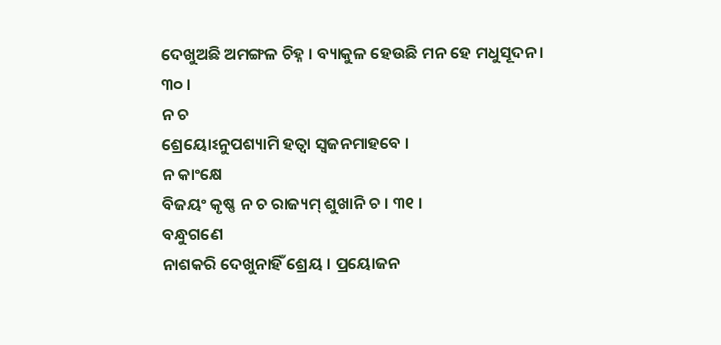ଦେଖୁଅଛି ଅମଙ୍ଗଳ ଚିହ୍ନ । ବ୍ୟାକୁଳ ହେଉଛି ମନ ହେ ମଧୁସୂଦନ । ୩୦ ।
ନ ଚ
ଶ୍ରେୟୋଽନୁପଶ୍ୟାମି ହତ୍ୱା ସ୍ୱଜନମାହବେ ।
ନ କାଂକ୍ଷେ
ବିଜୟଂ କୃଷ୍ଣ ନ ଚ ରାଜ୍ୟମ୍ ଶୁଖାନି ଚ । ୩୧ ।
ବନ୍ଧୁଗଣେ
ନାଶକରି ଦେଖୁନାହିଁ ଶ୍ରେୟ । ପ୍ରୟୋଜନ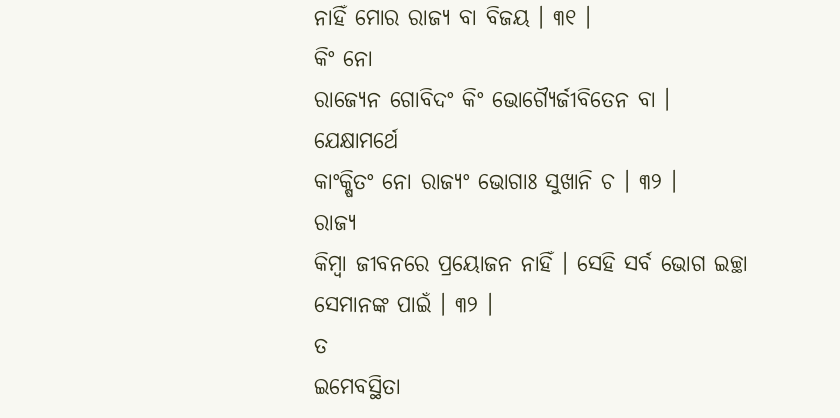ନାହିଁ ମୋର ରାଜ୍ୟ ବା ବିଜୟ । ୩୧ ।
କିଂ ନୋ
ରାଜ୍ୟେନ ଗୋବିଦଂ କିଂ ଭୋଗ୍ୟୈର୍ଜୀବିତେନ ବା ।
ଯେକ୍ଷାମର୍ଥେ
କାଂକ୍ଷିତଂ ନୋ ରାଜ୍ୟଂ ଭୋଗାଃ ସୁଖାନି ଚ । ୩୨ ।
ରାଜ୍ୟ
କିମ୍ବା ଜୀବନରେ ପ୍ରୟୋଜନ ନାହିଁ । ସେହି ସର୍ବ ଭୋଗ ଇଚ୍ଛା ସେମାନଙ୍କ ପାଇଁ । ୩୨ ।
ତ
ଇମେବସ୍ଥିତା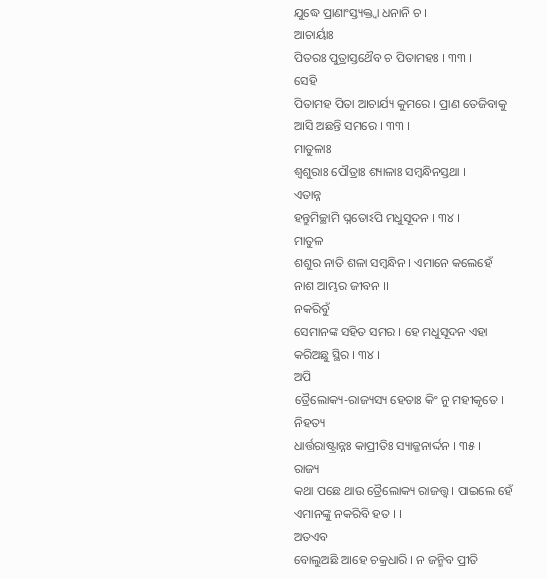ଯୁଦ୍ଧେ ପ୍ରାଣାଂସ୍ତ୍ୟକ୍ତ୍ୱା ଧନାନି ଚ ।
ଆଚାର୍ୟାଃ
ପିତରଃ ପୁତ୍ରାସ୍ତଥୈବ ଚ ପିତାମହଃ । ୩୩ ।
ସେହି
ପିତାମହ ପିତା ଆଚାର୍ଯ୍ୟ କୁମରେ । ପ୍ରାଣ ତେଜିବାକୁ ଆସି ଅଛନ୍ତି ସମରେ । ୩୩ ।
ମାତୁଳାଃ
ଶ୍ୱଶୁରାଃ ପୌତ୍ରାଃ ଶ୍ୟାଳାଃ ସମ୍ବନ୍ଧିନସ୍ତଥା ।
ଏତାନ୍ନ
ହନ୍ତୁମିଚ୍ଛାମି ଘ୍ନତୋଽପି ମଧୁସୂଦନ । ୩୪ ।
ମାତୁଳ
ଶଶୁର ନାତି ଶଳା ସମ୍ବନ୍ଧିନ । ଏମାନେ କଲେହେଁ ନାଶ ଆମ୍ଭର ଜୀବନ ।।
ନକରିବୁଁ
ସେମାନଙ୍କ ସହିତ ସମର । ହେ ମଧୁସୂଦନ ଏହା କରିଅଛୁ ସ୍ଥିର । ୩୪ ।
ଅପି
ତ୍ରୈଲୋକ୍ୟ-ରାଜ୍ୟସ୍ୟ ହେତାଃ କିଂ ନୁ ମହୀକୃତେ ।
ନିହତ୍ୟ
ଧାର୍ତ୍ତରାଷ୍ଟ୍ରାନ୍ନଃ କାପ୍ରୀତିଃ ସ୍ୟାଜ୍ଜନାର୍ଦ୍ଦନ । ୩୫ ।
ରାଜ୍ୟ
କଥା ପଛେ ଥାଉ ତ୍ରୈଲୋକ୍ୟ ରାଜତ୍ତ୍ୱ । ପାଇଲେ ହେଁ ଏମାନଙ୍କୁ ନକରିବି ହତ । ।
ଅତଏବ
ବୋଲୁଅଛି ଆହେ ଚକ୍ରଧାରି । ନ ଜନ୍ମିବ ପ୍ରୀତି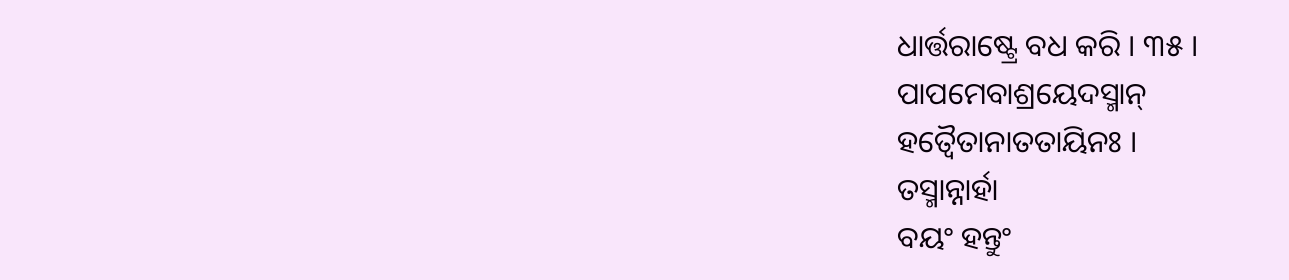ଧାର୍ତ୍ତରାଷ୍ଟ୍ରେ ବଧ କରି । ୩୫ ।
ପାପମେବାଶ୍ରୟେଦସ୍ମାନ୍
ହତ୍ୱୈତାନାତତାୟିନଃ ।
ତସ୍ମାନ୍ନାର୍ହା
ବୟଂ ହନ୍ତୁଂ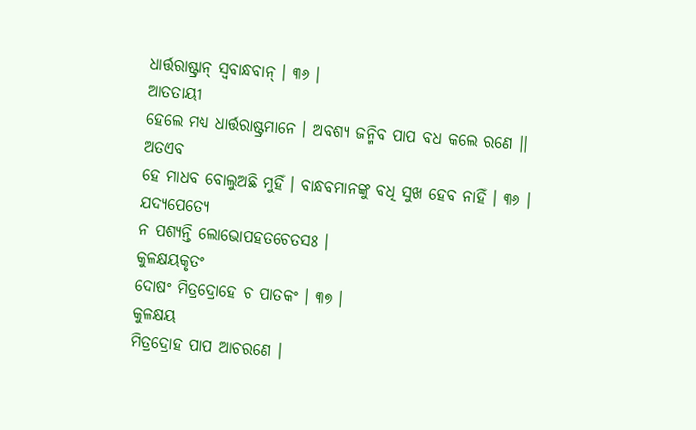ଧାର୍ତ୍ତରାଷ୍ଟ୍ରାନ୍ ସ୍ୱବାନ୍ଧବାନ୍ । ୩୬ ।
ଆତତାୟୀ
ହେଲେ ମଧ୍ୟ ଧାର୍ତ୍ତରାଷ୍ଟ୍ରମାନେ । ଅବଶ୍ୟ ଜନ୍ମିବ ପାପ ବଧ କଲେ ରଣେ ।।
ଅତଏବ
ହେ ମାଧବ ବୋଲୁଅଛି ମୁହିଁ । ବାନ୍ଧବମାନଙ୍କୁ ବଧି ସୁଖ ହେବ ନାହିଁ । ୩୬ ।
ଯଦ୍ୟପେତ୍ୟେ
ନ ପଶ୍ୟନ୍ତି ଲୋଭୋପହତଚେତସଃ ।
କୁଳକ୍ଷୟକୃତଂ
ଦୋଷଂ ମିତ୍ରଦ୍ରୋହେ ଚ ପାତକଂ । ୩୭ ।
କୁଳକ୍ଷୟ
ମିତ୍ରଦ୍ରୋହ ପାପ ଆଚରଣେ ।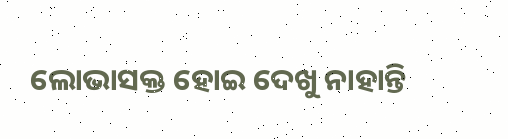ଲୋଭାସକ୍ତ ହୋଇ ଦେଖୁ ନାହାନ୍ତି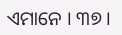ଏମାନେ । ୩୭ ।